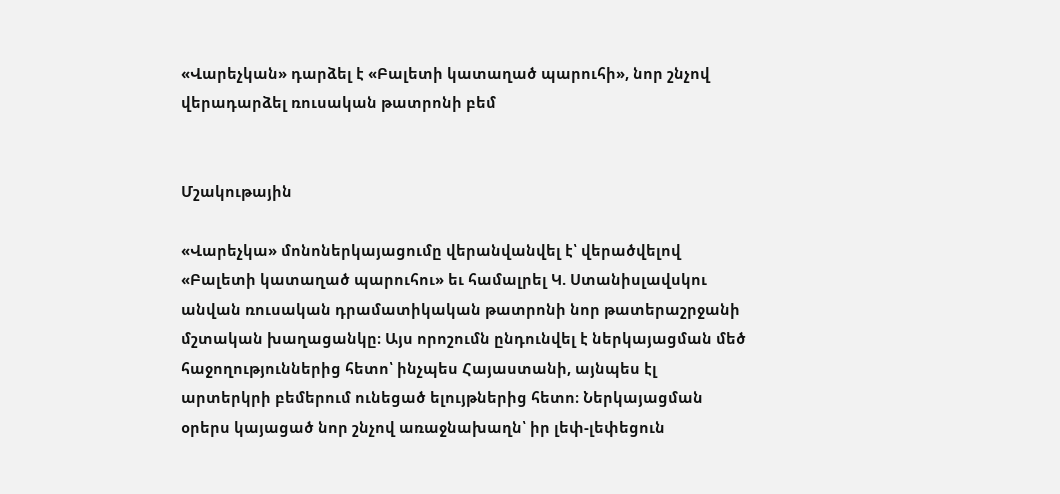«Վարեչկան» դարձել է «Բալետի կատաղած պարուհի», նոր շնչով վերադարձել ռուսական թատրոնի բեմ


Մշակութային

«Վարեչկա» մոնոներկայացումը վերանվանվել է՝ վերածվելով «Բալետի կատաղած պարուհու» եւ համալրել Կ. Ստանիսլավսկու անվան ռուսական դրամատիկական թատրոնի նոր թատերաշրջանի մշտական խաղացանկը։ Այս որոշումն ընդունվել է ներկայացման մեծ հաջողություններից հետո՝ ինչպես Հայաստանի, այնպես էլ արտերկրի բեմերում ունեցած ելույթներից հետո։ Ներկայացման օրերս կայացած նոր շնչով առաջնախաղն՝ իր լեփ-լեփեցուն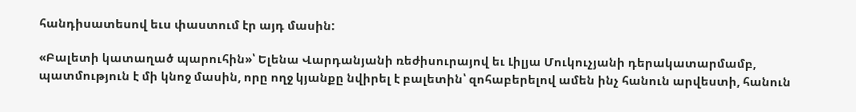հանդիսատեսով եւս փաստում էր այդ մասին:

«Բալետի կատաղած պարուհին»՝ Ելենա Վարդանյանի ռեժիսուրայով եւ Լիլյա Մուկուչյանի դերակատարմամբ, պատմություն է մի կնոջ մասին, որը ողջ կյանքը նվիրել է բալետին՝ զոհաբերելով ամեն ինչ հանուն արվեստի, հանուն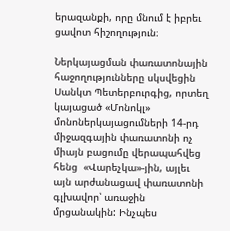երազանքի, որը մնում է իբրեւ ցավոտ հիշողություն։

Ներկայացման փառատոնային հաջողությունները սկսվեցին Սանկտ Պետերբուրգից, որտեղ կայացած «Մոնոկլ» մոնոներկայացումների 14-րդ միջազգային փառատոնի ոչ միայն բացումը վերապահվեց հենց  «Վարեչկա»-յին, այլեւ այն արժանացավ փառատոնի գլխավոր՝ առաջին մրցանակին: Ինչպես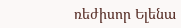ռեժիսոր Ելենա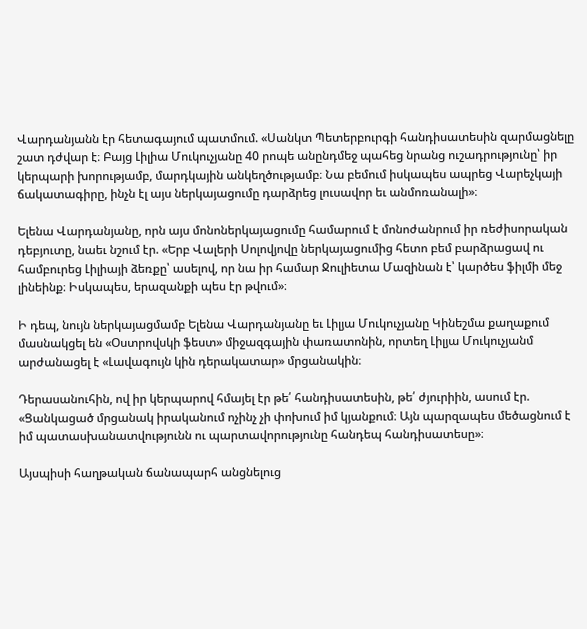Վարդանյանն էր հետագայում պատմում. «Սանկտ Պետերբուրգի հանդիսատեսին զարմացնելը շատ դժվար է։ Բայց Լիլիա Մուկուչյանը 40 րոպե անընդմեջ պահեց նրանց ուշադրությունը՝ իր կերպարի խորությամբ, մարդկային անկեղծությամբ։ Նա բեմում իսկապես ապրեց Վարեչկայի ճակատագիրը, ինչն էլ այս ներկայացումը դարձրեց լուսավոր եւ անմոռանալի»։

Ելենա Վարդանյանը, որն այս մոնոներկայացումը համարում է մոնոժանրում իր ռեժիսորական դեբյուտը, նաեւ նշում էր. «Երբ Վալերի Սոլովյովը ներկայացումից հետո բեմ բարձրացավ ու համբուրեց Լիլիայի ձեռքը՝ ասելով, որ նա իր համար Ջուլիետա Մազինան է՝ կարծես ֆիլմի մեջ լինեինք։ Իսկապես, երազանքի պես էր թվում»։

Ի դեպ, նույն ներկայացմամբ Ելենա Վարդանյանը եւ Լիլյա Մուկուչյանը Կինեշմա քաղաքում մասնակցել են «Օստրովսկի ֆեստ» միջազգային փառատոնին, որտեղ Լիլյա Մուկուչյանմ արժանացել է «Լավագույն կին դերակատար» մրցանակին։

Դերասանուհին, ով իր կերպարով հմայել էր թե՛ հանդիսատեսին, թե՛ ժյուրիին, ասում էր. «Ցանկացած մրցանակ իրականում ոչինչ չի փոխում իմ կյանքում։ Այն պարզապես մեծացնում է իմ պատասխանատվությունն ու պարտավորությունը հանդեպ հանդիսատեսը»։

Այսպիսի հաղթական ճանապարհ անցնելուց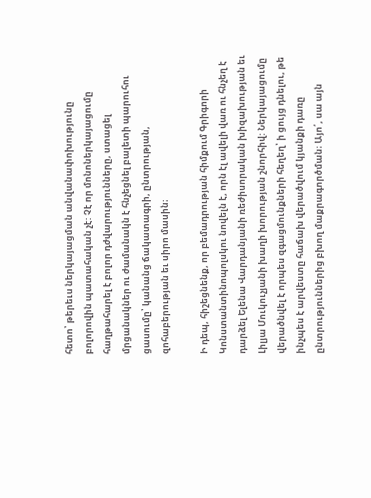հետո՝ թերեւս ներկայացման անվանափոխությունը բոլորովին պատահական չէ: Չէ որ մոնոներկայացումը հաղթահարել է բոլոր դժվարությունները, ստացել մրցանակներ ու ժամանակն է հնչեցնել բալետի պարուհու ցասումը՝ կանանց ճակատագրի, ընտրության, զոհաբերության եւ սիրո մասին։

Ի դեպ, հիշեցնենք, որ բեմադրության հիմքում Գրիգորի Կոնստանտինոպոլսկու նովելն է, որն էլ ավելի վառ ու հնչեղ է դարձել Ելենա Վարդանյանի ռեժիսորական խիզախության եւ Լիլյա Մուկուչյանի խաղի խորության շնորհիվ: Ներկայացումը վերածնվել է որպես զգացմունքների հեղեղ՝ ի ցույց դնելու, թե ինչպես է արվեստը հաճախ վերածվում կյանքի դառը ընտրություններից բխող մաքրագործման։ Այո՛, սա այն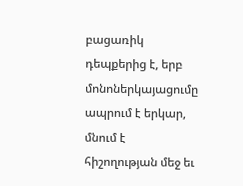բացառիկ դեպքերից է, երբ մոնոներկայացումը ապրում է երկար, մնում է հիշողության մեջ եւ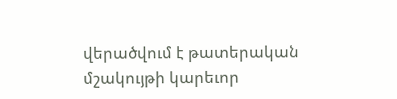վերածվում է թատերական մշակույթի կարեւոր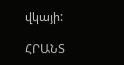վկայի:

ՀՐԱՆՏ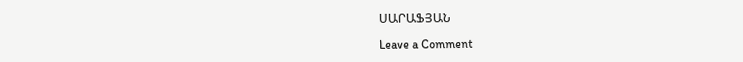ՍԱՐԱՖՅԱՆ

Leave a Comment